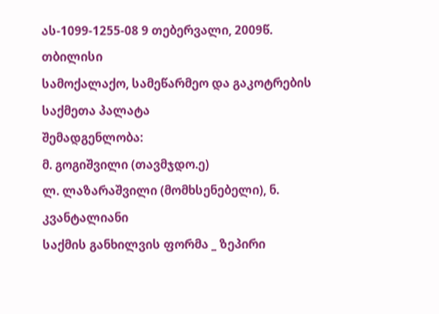ას-1099-1255-08 9 თებერვალი, 2009წ.
თბილისი
სამოქალაქო, სამეწარმეო და გაკოტრების
საქმეთა პალატა
შემადგენლობა:
მ. გოგიშვილი (თავმჯდო.ე)
ლ. ლაზარაშვილი (მომხსენებელი), ნ. კვანტალიანი
საქმის განხილვის ფორმა _ ზეპირი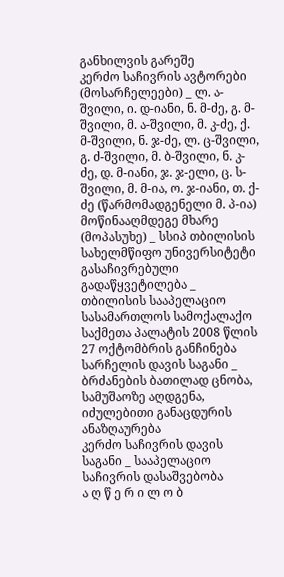განხილვის გარეშე
კერძო საჩივრის ავტორები (მოსარჩელეები) _ ლ. ა-შვილი, ი. დ-იანი, ნ. მ-ძე, გ. მ-შვილი, მ. ა-შვილი, მ. კ-ძე, ქ. მ-შვილი, ნ. ჯ-ძე, ლ. ც-შვილი, გ. ძ-შვილი, მ. ბ-შვილი, ნ. კ-ძე, დ. მ-იანი, ჯ. ჯ-ელი, ც. ს-შვილი, მ. მ-ია, ო. ჯ-იანი, თ. ქ-ძე (წარმომადგენელი მ. პ-ია)
მოწინააღმდეგე მხარე (მოპასუხე) _ სსიპ თბილისის სახელმწიფო უნივერსიტეტი
გასაჩივრებული გადაწყვეტილება _ თბილისის სააპელაციო სასამართლოს სამოქალაქო საქმეთა პალატის 2008 წლის 27 ოქტომბრის განჩინება
სარჩელის დავის საგანი _ ბრძანების ბათილად ცნობა, სამუშაოზე აღდგენა, იძულებითი განაცდურის ანაზღაურება
კერძო საჩივრის დავის საგანი _ სააპელაციო საჩივრის დასაშვებობა
ა ღ წ ე რ ი ლ ო ბ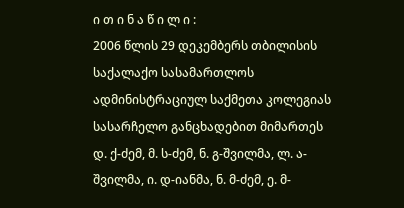ი თ ი ნ ა წ ი ლ ი :
2006 წლის 29 დეკემბერს თბილისის საქალაქო სასამართლოს ადმინისტრაციულ საქმეთა კოლეგიას სასარჩელო განცხადებით მიმართეს დ. ქ-ძემ, მ. ს-ძემ, ნ. გ-შვილმა, ლ. ა-შვილმა, ი. დ-იანმა, ნ. მ-ძემ, ე. მ-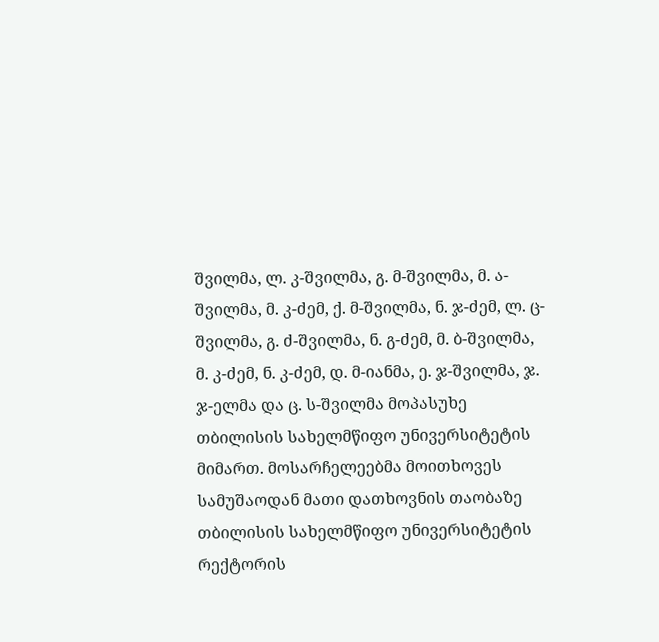შვილმა, ლ. კ-შვილმა, გ. მ-შვილმა, მ. ა-შვილმა, მ. კ-ძემ, ქ. მ-შვილმა, ნ. ჯ-ძემ, ლ. ც-შვილმა, გ. ძ-შვილმა, ნ. გ-ძემ, მ. ბ-შვილმა, მ. კ-ძემ, ნ. კ-ძემ, დ. მ-იანმა, ე. ჯ-შვილმა, ჯ. ჯ-ელმა და ც. ს-შვილმა მოპასუხე თბილისის სახელმწიფო უნივერსიტეტის მიმართ. მოსარჩელეებმა მოითხოვეს სამუშაოდან მათი დათხოვნის თაობაზე თბილისის სახელმწიფო უნივერსიტეტის რექტორის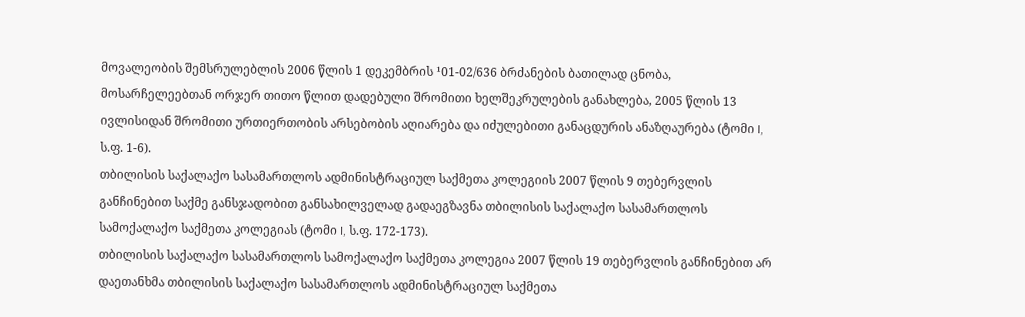მოვალეობის შემსრულებლის 2006 წლის 1 დეკემბრის ¹01-02/636 ბრძანების ბათილად ცნობა, მოსარჩელეებთან ორჯერ თითო წლით დადებული შრომითი ხელშეკრულების განახლება, 2005 წლის 13 ივლისიდან შრომითი ურთიერთობის არსებობის აღიარება და იძულებითი განაცდურის ანაზღაურება (ტომი I, ს.ფ. 1-6).
თბილისის საქალაქო სასამართლოს ადმინისტრაციულ საქმეთა კოლეგიის 2007 წლის 9 თებერვლის განჩინებით საქმე განსჯადობით განსახილველად გადაეგზავნა თბილისის საქალაქო სასამართლოს სამოქალაქო საქმეთა კოლეგიას (ტომი I, ს.ფ. 172-173).
თბილისის საქალაქო სასამართლოს სამოქალაქო საქმეთა კოლეგია 2007 წლის 19 თებერვლის განჩინებით არ დაეთანხმა თბილისის საქალაქო სასამართლოს ადმინისტრაციულ საქმეთა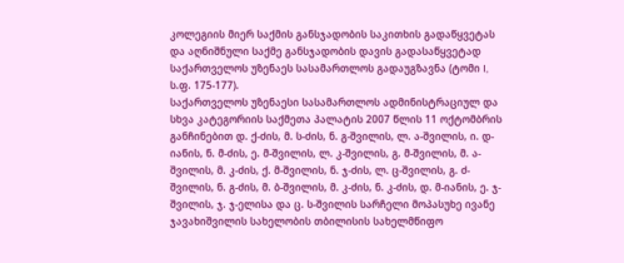კოლეგიის მიერ საქმის განსჯადობის საკითხის გადაწყვეტას და აღნიშნული საქმე განსჯადობის დავის გადასაწყვეტად საქართველოს უზენაეს სასამართლოს გადაუგზავნა (ტომი I, ს.ფ. 175-177).
საქართველოს უზენაესი სასამართლოს ადმინისტრაციულ და სხვა კატეგორიის საქმეთა პალატის 2007 წლის 11 ოქტომბრის განჩინებით დ. ქ-ძის, მ. ს-ძის, ნ. გ-შვილის, ლ. ა-შვილის, ი. დ-იანის, ნ. მ-ძის, ე. მ-შვილის, ლ. კ-შვილის, გ. მ-შვილის, მ. ა-შვილის, მ. კ-ძის, ქ. მ-შვილის, ნ. ჯ-ძის, ლ. ც-შვილის, გ. ძ-შვილის, ნ. გ-ძის, მ. ბ-შვილის, მ. კ-ძის, ნ. კ-ძის, დ. მ-იანის, ე. ჯ-შვილის, ჯ. ჯ-ელისა და ც. ს-შვილის სარჩელი მოპასუხე ივანე ჯავახიშვილის სახელობის თბილისის სახელმწიფო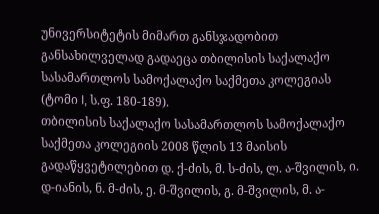უნივერსიტეტის მიმართ განსჯადობით განსახილველად გადაეცა თბილისის საქალაქო სასამართლოს სამოქალაქო საქმეთა კოლეგიას (ტომი I, ს.ფ. 180-189).
თბილისის საქალაქო სასამართლოს სამოქალაქო საქმეთა კოლეგიის 2008 წლის 13 მაისის გადაწყვეტილებით დ. ქ-ძის, მ. ს-ძის, ლ. ა-შვილის, ი. დ-იანის, ნ. მ-ძის, ე. მ-შვილის, გ. მ-შვილის, მ. ა-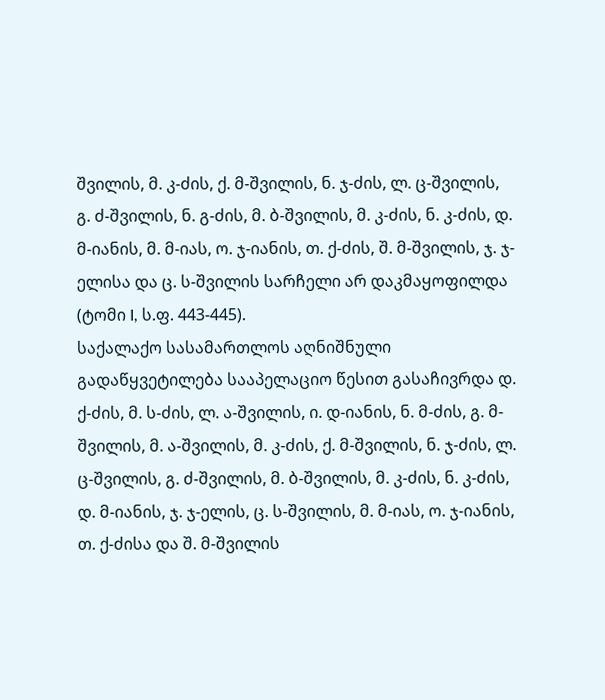შვილის, მ. კ-ძის, ქ. მ-შვილის, ნ. ჯ-ძის, ლ. ც-შვილის, გ. ძ-შვილის, ნ. გ-ძის, მ. ბ-შვილის, მ. კ-ძის, ნ. კ-ძის, დ. მ-იანის, მ. მ-იას, ო. ჯ-იანის, თ. ქ-ძის, შ. მ-შვილის, ჯ. ჯ-ელისა და ც. ს-შვილის სარჩელი არ დაკმაყოფილდა (ტომი I, ს.ფ. 443-445).
საქალაქო სასამართლოს აღნიშნული გადაწყვეტილება სააპელაციო წესით გასაჩივრდა დ. ქ-ძის, მ. ს-ძის, ლ. ა-შვილის, ი. დ-იანის, ნ. მ-ძის, გ. მ-შვილის, მ. ა-შვილის, მ. კ-ძის, ქ. მ-შვილის, ნ. ჯ-ძის, ლ. ც-შვილის, გ. ძ-შვილის, მ. ბ-შვილის, მ. კ-ძის, ნ. კ-ძის, დ. მ-იანის, ჯ. ჯ-ელის, ც. ს-შვილის, მ. მ-იას, ო. ჯ-იანის, თ. ქ-ძისა და შ. მ-შვილის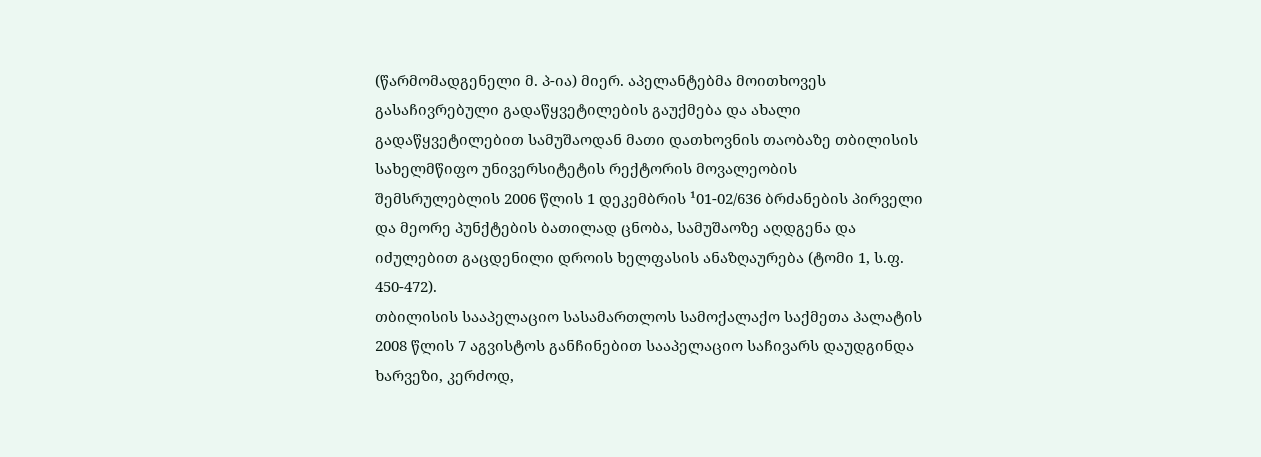(წარმომადგენელი მ. პ-ია) მიერ. აპელანტებმა მოითხოვეს გასაჩივრებული გადაწყვეტილების გაუქმება და ახალი გადაწყვეტილებით სამუშაოდან მათი დათხოვნის თაობაზე თბილისის სახელმწიფო უნივერსიტეტის რექტორის მოვალეობის შემსრულებლის 2006 წლის 1 დეკემბრის ¹01-02/636 ბრძანების პირველი და მეორე პუნქტების ბათილად ცნობა, სამუშაოზე აღდგენა და იძულებით გაცდენილი დროის ხელფასის ანაზღაურება (ტომი 1, ს.ფ. 450-472).
თბილისის სააპელაციო სასამართლოს სამოქალაქო საქმეთა პალატის 2008 წლის 7 აგვისტოს განჩინებით სააპელაციო საჩივარს დაუდგინდა ხარვეზი, კერძოდ,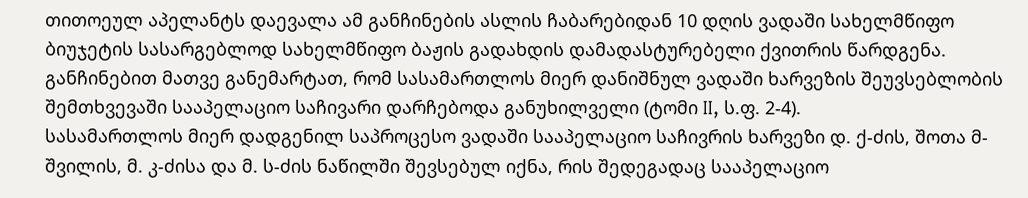თითოეულ აპელანტს დაევალა ამ განჩინების ასლის ჩაბარებიდან 10 დღის ვადაში სახელმწიფო ბიუჯეტის სასარგებლოდ სახელმწიფო ბაჟის გადახდის დამადასტურებელი ქვითრის წარდგენა. განჩინებით მათვე განემარტათ, რომ სასამართლოს მიერ დანიშნულ ვადაში ხარვეზის შეუვსებლობის შემთხვევაში სააპელაციო საჩივარი დარჩებოდა განუხილველი (ტომი II, ს.ფ. 2-4).
სასამართლოს მიერ დადგენილ საპროცესო ვადაში სააპელაციო საჩივრის ხარვეზი დ. ქ-ძის, შოთა მ-შვილის, მ. კ-ძისა და მ. ს-ძის ნაწილში შევსებულ იქნა, რის შედეგადაც სააპელაციო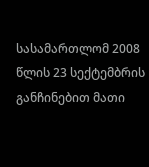სასამართლომ 2008 წლის 23 სექტემბრის განჩინებით მათი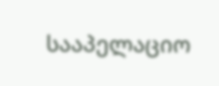სააპელაციო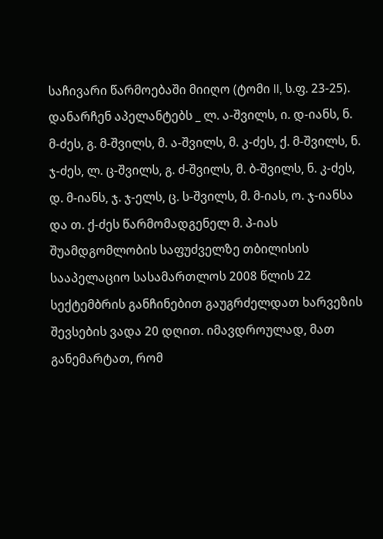საჩივარი წარმოებაში მიიღო (ტომი II, ს.ფ. 23-25).
დანარჩენ აპელანტებს _ ლ. ა-შვილს, ი. დ-იანს, ნ. მ-ძეს, გ. მ-შვილს, მ. ა-შვილს, მ. კ-ძეს, ქ. მ-შვილს, ნ. ჯ-ძეს, ლ. ც-შვილს, გ. ძ-შვილს, მ. ბ-შვილს, ნ. კ-ძეს, დ. მ-იანს, ჯ. ჯ-ელს, ც. ს-შვილს, მ. მ-იას, ო. ჯ-იანსა და თ. ქ-ძეს წარმომადგენელ მ. პ-იას შუამდგომლობის საფუძველზე თბილისის სააპელაციო სასამართლოს 2008 წლის 22 სექტემბრის განჩინებით გაუგრძელდათ ხარვეზის შევსების ვადა 20 დღით. იმავდროულად, მათ განემარტათ, რომ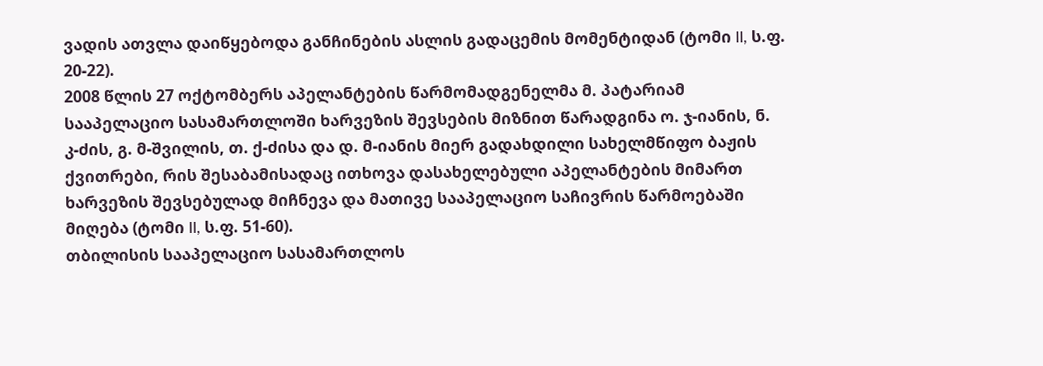ვადის ათვლა დაიწყებოდა განჩინების ასლის გადაცემის მომენტიდან (ტომი II, ს.ფ. 20-22).
2008 წლის 27 ოქტომბერს აპელანტების წარმომადგენელმა მ. პატარიამ სააპელაციო სასამართლოში ხარვეზის შევსების მიზნით წარადგინა ო. ჯ-იანის, ნ. კ-ძის, გ. მ-შვილის, თ. ქ-ძისა და დ. მ-იანის მიერ გადახდილი სახელმწიფო ბაჟის ქვითრები, რის შესაბამისადაც ითხოვა დასახელებული აპელანტების მიმართ ხარვეზის შევსებულად მიჩნევა და მათივე სააპელაციო საჩივრის წარმოებაში მიღება (ტომი II, ს.ფ. 51-60).
თბილისის სააპელაციო სასამართლოს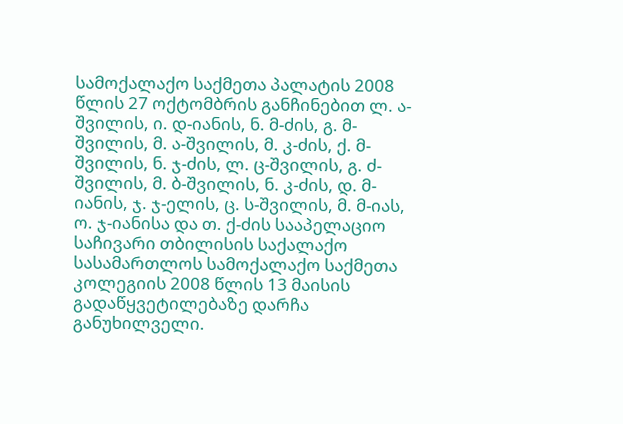სამოქალაქო საქმეთა პალატის 2008 წლის 27 ოქტომბრის განჩინებით ლ. ა-შვილის, ი. დ-იანის, ნ. მ-ძის, გ. მ-შვილის, მ. ა-შვილის, მ. კ-ძის, ქ. მ-შვილის, ნ. ჯ-ძის, ლ. ც-შვილის, გ. ძ-შვილის, მ. ბ-შვილის, ნ. კ-ძის, დ. მ-იანის, ჯ. ჯ-ელის, ც. ს-შვილის, მ. მ-იას, ო. ჯ-იანისა და თ. ქ-ძის სააპელაციო საჩივარი თბილისის საქალაქო სასამართლოს სამოქალაქო საქმეთა კოლეგიის 2008 წლის 13 მაისის გადაწყვეტილებაზე დარჩა განუხილველი.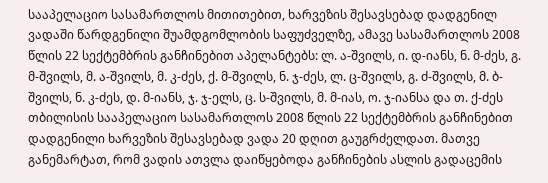სააპელაციო სასამართლოს მითითებით, ხარვეზის შესავსებად დადგენილ ვადაში წარდგენილი შუამდგომლობის საფუძველზე, ამავე სასამართლოს 2008 წლის 22 სექტემბრის განჩინებით აპელანტებს: ლ. ა-შვილს, ი. დ-იანს, ნ. მ-ძეს, გ. მ-შვილს, მ. ა-შვილს, მ. კ-ძეს, ქ. მ-შვილს, ნ. ჯ-ძეს, ლ. ც-შვილს, გ. ძ-შვილს, მ. ბ-შვილს, ნ. კ-ძეს, დ. მ-იანს, ჯ. ჯ-ელს, ც. ს-შვილს, მ. მ-იას, ო. ჯ-იანსა და თ. ქ-ძეს თბილისის სააპელაციო სასამართლოს 2008 წლის 22 სექტემბრის განჩინებით დადგენილი ხარვეზის შესავსებად ვადა 20 დღით გაუგრძელდათ. მათვე განემარტათ, რომ ვადის ათვლა დაიწყებოდა განჩინების ასლის გადაცემის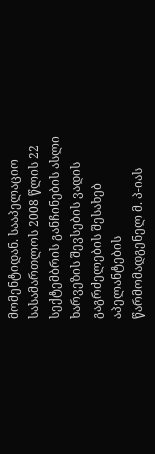მომენტიდან. სააპელაციო სასამართლოს 2008 წლის 22 სექტემბრის განჩინების ასლი ხარვეზის შევსების ვადის გაგრძელების შესახებ აპელანტების წარმომადგენელ მ. პ-იას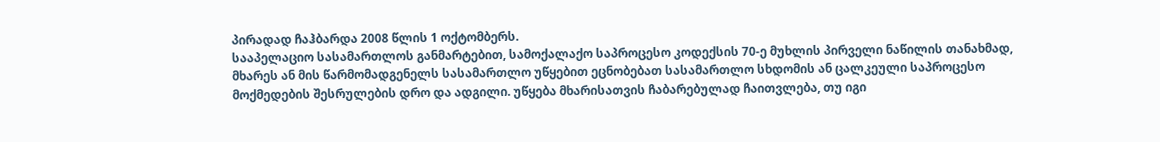პირადად ჩაჰბარდა 2008 წლის 1 ოქტომბერს.
სააპელაციო სასამართლოს განმარტებით, სამოქალაქო საპროცესო კოდექსის 70-ე მუხლის პირველი ნაწილის თანახმად, მხარეს ან მის წარმომადგენელს სასამართლო უწყებით ეცნობებათ სასამართლო სხდომის ან ცალკეული საპროცესო მოქმედების შესრულების დრო და ადგილი. უწყება მხარისათვის ჩაბარებულად ჩაითვლება, თუ იგი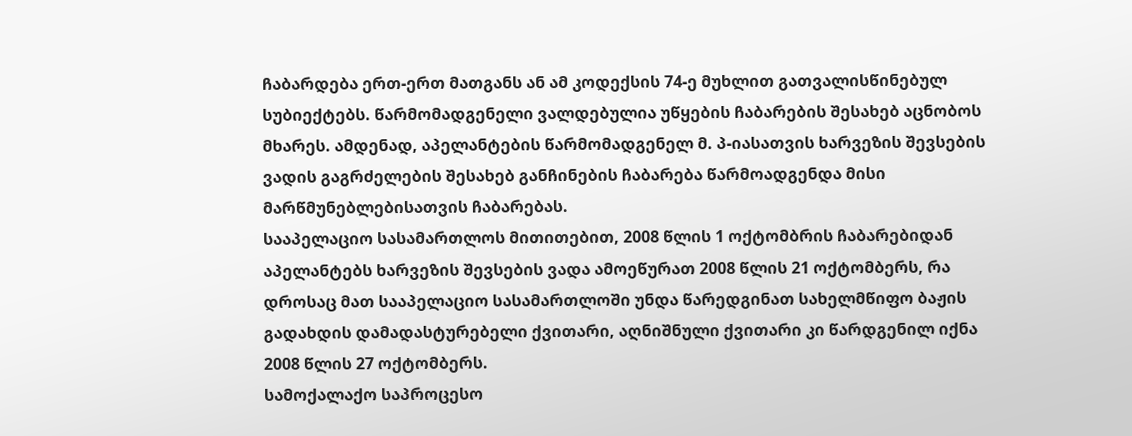ჩაბარდება ერთ-ერთ მათგანს ან ამ კოდექსის 74-ე მუხლით გათვალისწინებულ სუბიექტებს. წარმომადგენელი ვალდებულია უწყების ჩაბარების შესახებ აცნობოს მხარეს. ამდენად, აპელანტების წარმომადგენელ მ. პ-იასათვის ხარვეზის შევსების ვადის გაგრძელების შესახებ განჩინების ჩაბარება წარმოადგენდა მისი მარწმუნებლებისათვის ჩაბარებას.
სააპელაციო სასამართლოს მითითებით, 2008 წლის 1 ოქტომბრის ჩაბარებიდან აპელანტებს ხარვეზის შევსების ვადა ამოეწურათ 2008 წლის 21 ოქტომბერს, რა დროსაც მათ სააპელაციო სასამართლოში უნდა წარედგინათ სახელმწიფო ბაჟის გადახდის დამადასტურებელი ქვითარი, აღნიშნული ქვითარი კი წარდგენილ იქნა 2008 წლის 27 ოქტომბერს.
სამოქალაქო საპროცესო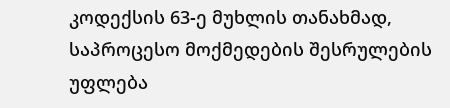კოდექსის 63-ე მუხლის თანახმად, საპროცესო მოქმედების შესრულების უფლება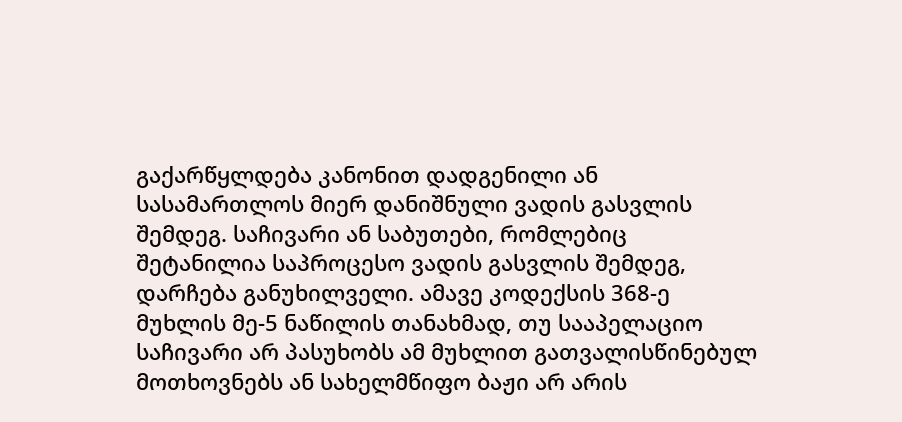გაქარწყლდება კანონით დადგენილი ან სასამართლოს მიერ დანიშნული ვადის გასვლის შემდეგ. საჩივარი ან საბუთები, რომლებიც შეტანილია საპროცესო ვადის გასვლის შემდეგ, დარჩება განუხილველი. ამავე კოდექსის 368-ე მუხლის მე-5 ნაწილის თანახმად, თუ სააპელაციო საჩივარი არ პასუხობს ამ მუხლით გათვალისწინებულ მოთხოვნებს ან სახელმწიფო ბაჟი არ არის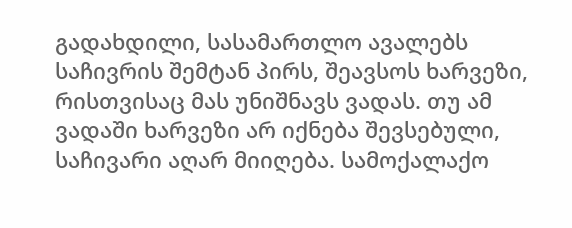გადახდილი, სასამართლო ავალებს საჩივრის შემტან პირს, შეავსოს ხარვეზი, რისთვისაც მას უნიშნავს ვადას. თუ ამ ვადაში ხარვეზი არ იქნება შევსებული, საჩივარი აღარ მიიღება. სამოქალაქო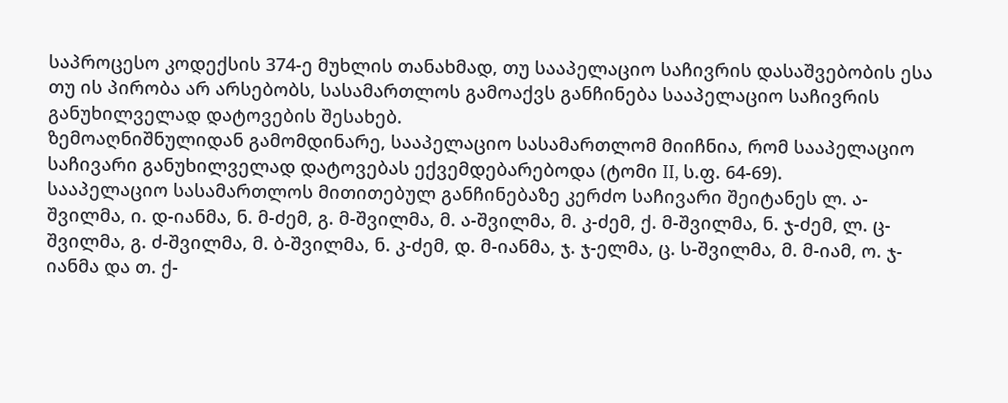საპროცესო კოდექსის 374-ე მუხლის თანახმად, თუ სააპელაციო საჩივრის დასაშვებობის ესა თუ ის პირობა არ არსებობს, სასამართლოს გამოაქვს განჩინება სააპელაციო საჩივრის განუხილველად დატოვების შესახებ.
ზემოაღნიშნულიდან გამომდინარე, სააპელაციო სასამართლომ მიიჩნია, რომ სააპელაციო საჩივარი განუხილველად დატოვებას ექვემდებარებოდა (ტომი II, ს.ფ. 64-69).
სააპელაციო სასამართლოს მითითებულ განჩინებაზე კერძო საჩივარი შეიტანეს ლ. ა-შვილმა, ი. დ-იანმა, ნ. მ-ძემ, გ. მ-შვილმა, მ. ა-შვილმა, მ. კ-ძემ, ქ. მ-შვილმა, ნ. ჯ-ძემ, ლ. ც-შვილმა, გ. ძ-შვილმა, მ. ბ-შვილმა, ნ. კ-ძემ, დ. მ-იანმა, ჯ. ჯ-ელმა, ც. ს-შვილმა, მ. მ-იამ, ო. ჯ-იანმა და თ. ქ-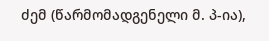ძემ (წარმომადგენელი მ. პ-ია),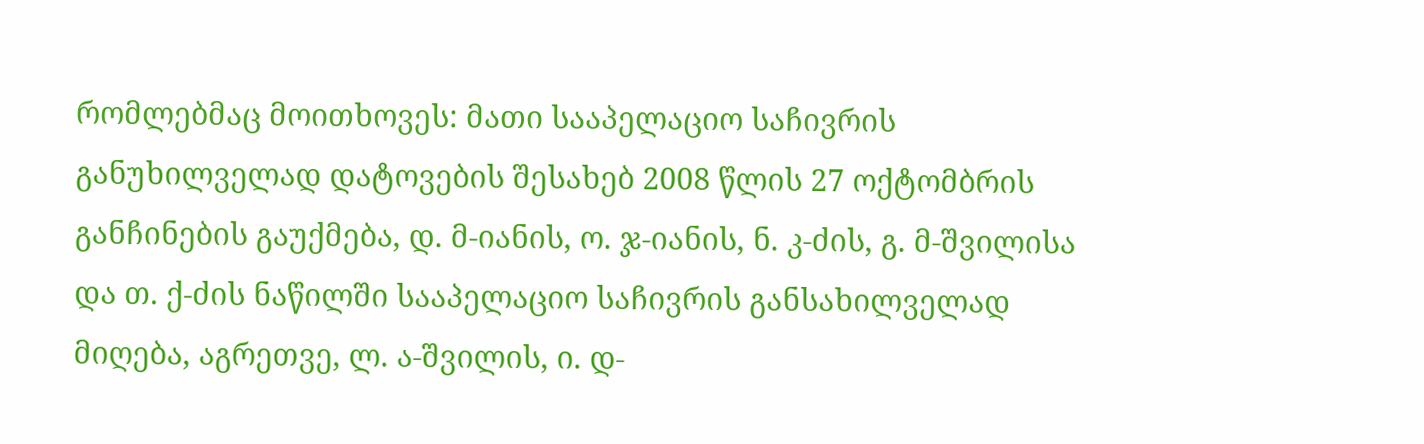რომლებმაც მოითხოვეს: მათი სააპელაციო საჩივრის განუხილველად დატოვების შესახებ 2008 წლის 27 ოქტომბრის განჩინების გაუქმება, დ. მ-იანის, ო. ჯ-იანის, ნ. კ-ძის, გ. მ-შვილისა და თ. ქ-ძის ნაწილში სააპელაციო საჩივრის განსახილველად მიღება, აგრეთვე, ლ. ა-შვილის, ი. დ-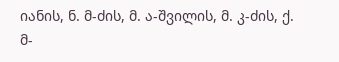იანის, ნ. მ-ძის, მ. ა-შვილის, მ. კ-ძის, ქ. მ-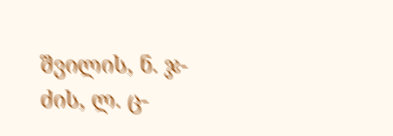შვილის, ნ. ჯ-ძის, ლ. ც-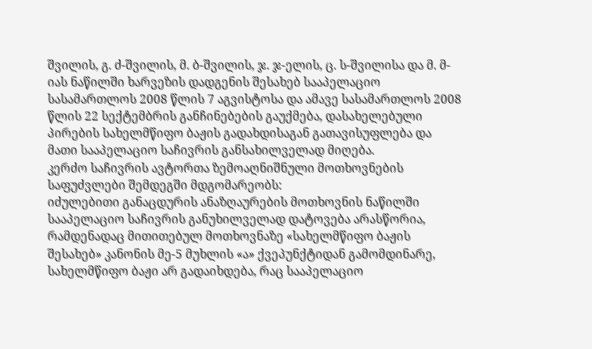შვილის, გ. ძ-შვილის, მ. ბ-შვილის, ჯ. ჯ-ელის, ც. ს-შვილისა და მ. მ-იას ნაწილში ხარვეზის დადგენის შესახებ სააპელაციო სასამართლოს 2008 წლის 7 აგვისტოსა და ამავე სასამართლოს 2008 წლის 22 სექტემბრის განჩინებების გაუქმება, დასახელებული პირების სახელმწიფო ბაჟის გადახდისაგან გათავისუფლება და მათი სააპელაციო საჩივრის განსახილველად მიღება.
კერძო საჩივრის ავტორთა ზემოაღნიშნული მოთხოვნების საფუძვლები შემდეგში მდგომარეობს:
იძულებითი განაცდურის ანაზღაურების მოთხოვნის ნაწილში სააპელაციო საჩივრის განუხილველად დატოვება არასწორია, რამდენადაც მითითებულ მოთხოვნაზე «სახელმწიფო ბაჟის შესახებ» კანონის მე-5 მუხლის «ა» ქვეპუნქტიდან გამომდინარე, სახელმწიფო ბაჟი არ გადაიხდება, რაც სააპელაციო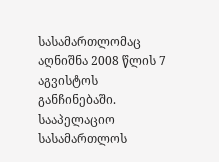სასამართლომაც აღნიშნა 2008 წლის 7 აგვისტოს განჩინებაში.
სააპელაციო სასამართლოს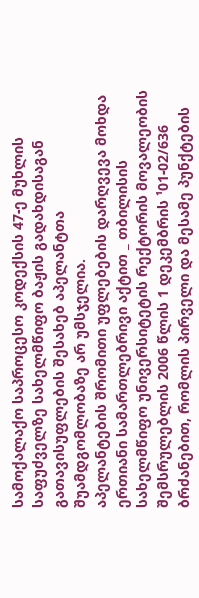სამოქალაქო საპროცესო კოდექსის 47-ე მუხლის საფუძველზე სახელმწიფო ბაჟის გადახდისაგან გათავისუფლების შესახებ აპელანტთა შუამდგომლობაზე არ უმსჯელია.
აპელანტების შრომითი უფლებების დარღვევა მოხდა ერთიანი სამართლებრივი აქტით _ თბილისის სახელმწიფო უნივერსიტეტის რექტორის მოვალეობის შემსრულებლის 2006 წლის 1 დეკემბრის ¹01-02/636 ბრძანებით, რომლის პირველი და მესამე პუნქტების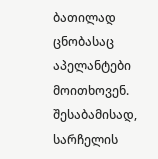ბათილად ცნობასაც აპელანტები მოითხოვენ. შესაბამისად, სარჩელის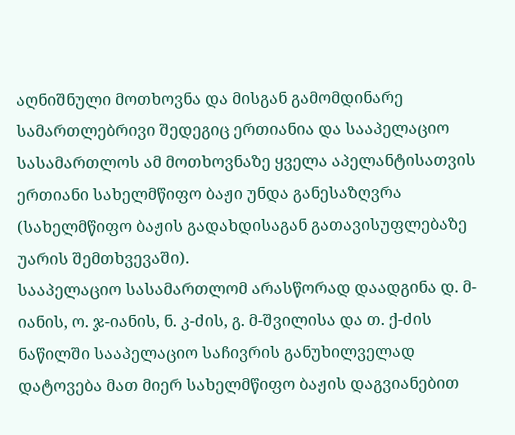აღნიშნული მოთხოვნა და მისგან გამომდინარე სამართლებრივი შედეგიც ერთიანია და სააპელაციო სასამართლოს ამ მოთხოვნაზე ყველა აპელანტისათვის ერთიანი სახელმწიფო ბაჟი უნდა განესაზღვრა (სახელმწიფო ბაჟის გადახდისაგან გათავისუფლებაზე უარის შემთხვევაში).
სააპელაციო სასამართლომ არასწორად დაადგინა დ. მ-იანის, ო. ჯ-იანის, ნ. კ-ძის, გ. მ-შვილისა და თ. ქ-ძის ნაწილში სააპელაციო საჩივრის განუხილველად დატოვება მათ მიერ სახელმწიფო ბაჟის დაგვიანებით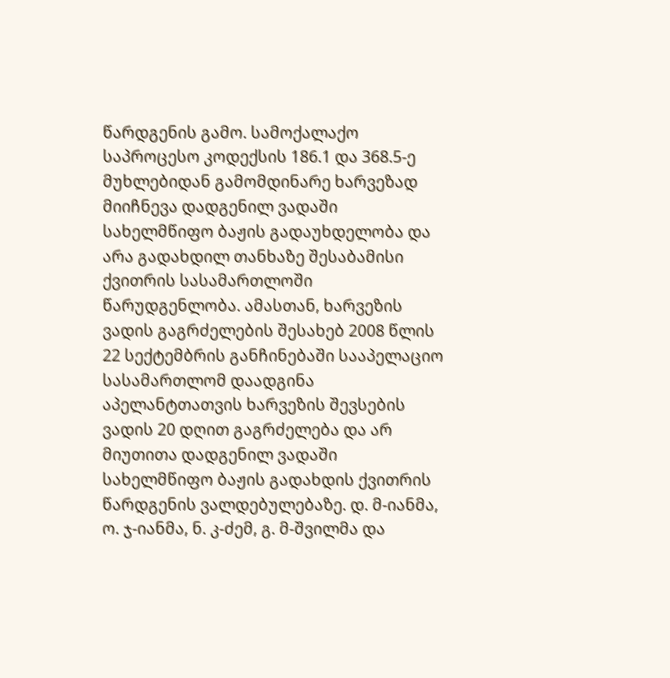წარდგენის გამო. სამოქალაქო საპროცესო კოდექსის 186.1 და 368.5-ე მუხლებიდან გამომდინარე ხარვეზად მიიჩნევა დადგენილ ვადაში სახელმწიფო ბაჟის გადაუხდელობა და არა გადახდილ თანხაზე შესაბამისი ქვითრის სასამართლოში წარუდგენლობა. ამასთან, ხარვეზის ვადის გაგრძელების შესახებ 2008 წლის 22 სექტემბრის განჩინებაში სააპელაციო სასამართლომ დაადგინა აპელანტთათვის ხარვეზის შევსების ვადის 20 დღით გაგრძელება და არ მიუთითა დადგენილ ვადაში სახელმწიფო ბაჟის გადახდის ქვითრის წარდგენის ვალდებულებაზე. დ. მ-იანმა, ო. ჯ-იანმა, ნ. კ-ძემ, გ. მ-შვილმა და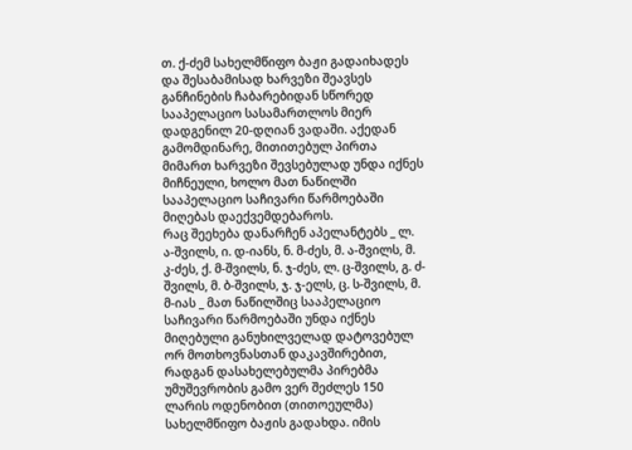თ. ქ-ძემ სახელმწიფო ბაჟი გადაიხადეს და შესაბამისად ხარვეზი შეავსეს განჩინების ჩაბარებიდან სწორედ სააპელაციო სასამართლოს მიერ დადგენილ 20-დღიან ვადაში. აქედან გამომდინარე, მითითებულ პირთა მიმართ ხარვეზი შევსებულად უნდა იქნეს მიჩნეული, ხოლო მათ ნაწილში სააპელაციო საჩივარი წარმოებაში მიღებას დაექვემდებაროს.
რაც შეეხება დანარჩენ აპელანტებს _ ლ. ა-შვილს, ი. დ-იანს, ნ. მ-ძეს, მ. ა-შვილს, მ. კ-ძეს, ქ. მ-შვილს, ნ. ჯ-ძეს, ლ. ც-შვილს, გ. ძ-შვილს, მ. ბ-შვილს, ჯ. ჯ-ელს, ც. ს-შვილს, მ. მ-იას _ მათ ნაწილშიც სააპელაციო საჩივარი წარმოებაში უნდა იქნეს მიღებული განუხილველად დატოვებულ ორ მოთხოვნასთან დაკავშირებით, რადგან დასახელებულმა პირებმა უმუშევრობის გამო ვერ შეძლეს 150 ლარის ოდენობით (თითოეულმა) სახელმწიფო ბაჟის გადახდა. იმის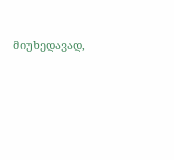მიუხედავად,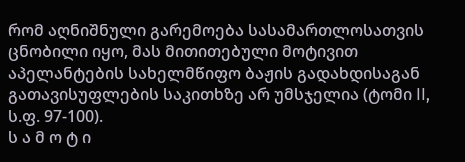რომ აღნიშნული გარემოება სასამართლოსათვის ცნობილი იყო, მას მითითებული მოტივით აპელანტების სახელმწიფო ბაჟის გადახდისაგან გათავისუფლების საკითხზე არ უმსჯელია (ტომი II, ს.ფ. 97-100).
ს ა მ ო ტ ი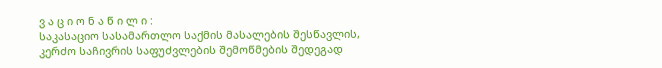ვ ა ც ი ო ნ ა წ ი ლ ი :
საკასაციო სასამართლო საქმის მასალების შესწავლის, კერძო საჩივრის საფუძვლების შემოწმების შედეგად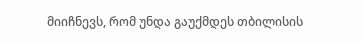მიიჩნევს, რომ უნდა გაუქმდეს თბილისის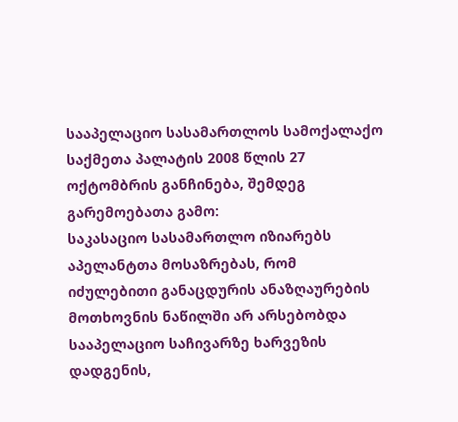სააპელაციო სასამართლოს სამოქალაქო საქმეთა პალატის 2008 წლის 27 ოქტომბრის განჩინება, შემდეგ გარემოებათა გამო:
საკასაციო სასამართლო იზიარებს აპელანტთა მოსაზრებას, რომ იძულებითი განაცდურის ანაზღაურების მოთხოვნის ნაწილში არ არსებობდა სააპელაციო საჩივარზე ხარვეზის დადგენის,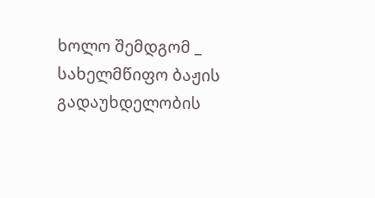ხოლო შემდგომ _ სახელმწიფო ბაჟის გადაუხდელობის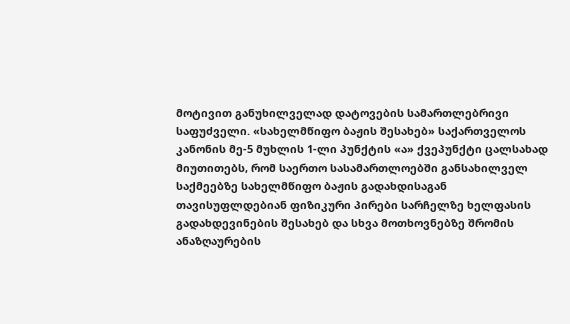მოტივით განუხილველად დატოვების სამართლებრივი საფუძველი. «სახელმწიფო ბაჟის შესახებ» საქართველოს კანონის მე-5 მუხლის 1-ლი პუნქტის «ა» ქვეპუნქტი ცალსახად მიუთითებს, რომ საერთო სასამართლოებში განსახილველ საქმეებზე სახელმწიფო ბაჟის გადახდისაგან თავისუფლდებიან ფიზიკური პირები სარჩელზე ხელფასის გადახდევინების შესახებ და სხვა მოთხოვნებზე შრომის ანაზღაურების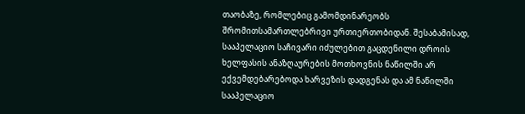თაობაზე, რომლებიც გამომდინარეობს შრომითსამართლებრივი ურთიერთობიდან. შესაბამისად, სააპელაციო საჩივარი იძულებით გაცდენილი დროის ხელფასის ანაზღაურების მოთხოვნის ნაწილში არ ექვემდებარებოდა ხარვეზის დადგენას და ამ ნაწილში სააპელაციო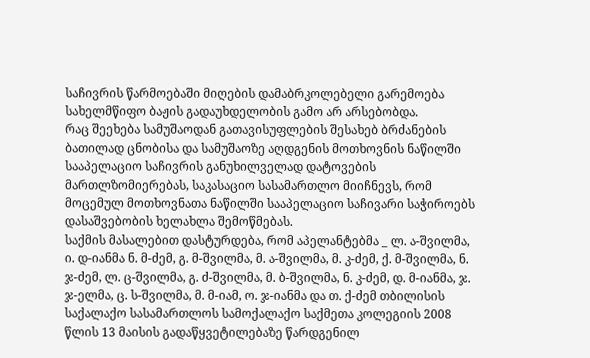საჩივრის წარმოებაში მიღების დამაბრკოლებელი გარემოება სახელმწიფო ბაჟის გადაუხდელობის გამო არ არსებობდა.
რაც შეეხება სამუშაოდან გათავისუფლების შესახებ ბრძანების ბათილად ცნობისა და სამუშაოზე აღდგენის მოთხოვნის ნაწილში სააპელაციო საჩივრის განუხილველად დატოვების მართლზომიერებას, საკასაციო სასამართლო მიიჩნევს, რომ მოცემულ მოთხოვნათა ნაწილში სააპელაციო საჩივარი საჭიროებს დასაშვებობის ხელახლა შემოწმებას.
საქმის მასალებით დასტურდება, რომ აპელანტებმა _ ლ. ა-შვილმა, ი. დ-იანმა ნ. მ-ძემ, გ. მ-შვილმა, მ. ა-შვილმა, მ. კ-ძემ, ქ. მ-შვილმა, ნ. ჯ-ძემ, ლ. ც-შვილმა, გ. ძ-შვილმა, მ. ბ-შვილმა, ნ. კ-ძემ, დ. მ-იანმა, ჯ. ჯ-ელმა, ც. ს-შვილმა, მ. მ-იამ, ო. ჯ-იანმა და თ. ქ-ძემ თბილისის საქალაქო სასამართლოს სამოქალაქო საქმეთა კოლეგიის 2008 წლის 13 მაისის გადაწყვეტილებაზე წარდგენილ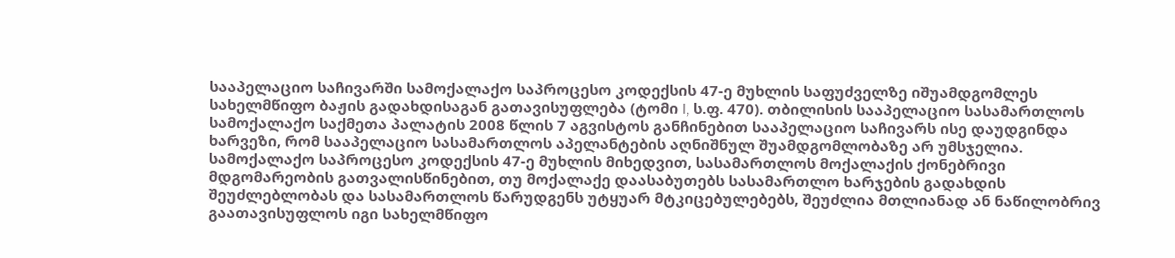სააპელაციო საჩივარში სამოქალაქო საპროცესო კოდექსის 47-ე მუხლის საფუძველზე იშუამდგომლეს სახელმწიფო ბაჟის გადახდისაგან გათავისუფლება (ტომი I, ს.ფ. 470). თბილისის სააპელაციო სასამართლოს სამოქალაქო საქმეთა პალატის 2008 წლის 7 აგვისტოს განჩინებით სააპელაციო საჩივარს ისე დაუდგინდა ხარვეზი, რომ სააპელაციო სასამართლოს აპელანტების აღნიშნულ შუამდგომლობაზე არ უმსჯელია.
სამოქალაქო საპროცესო კოდექსის 47-ე მუხლის მიხედვით, სასამართლოს მოქალაქის ქონებრივი მდგომარეობის გათვალისწინებით, თუ მოქალაქე დაასაბუთებს სასამართლო ხარჯების გადახდის შეუძლებლობას და სასამართლოს წარუდგენს უტყუარ მტკიცებულებებს, შეუძლია მთლიანად ან ნაწილობრივ გაათავისუფლოს იგი სახელმწიფო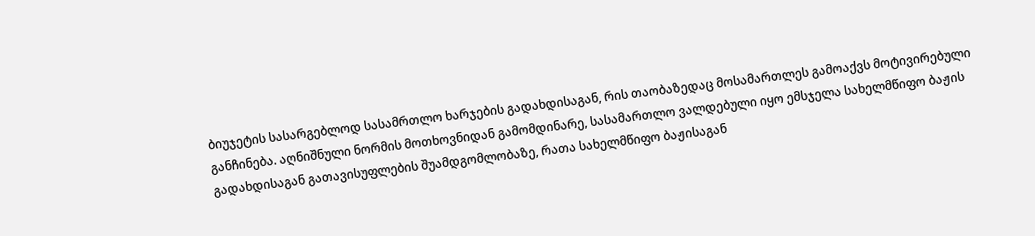ბიუჯეტის სასარგებლოდ სასამრთლო ხარჯების გადახდისაგან, რის თაობაზედაც მოსამართლეს გამოაქვს მოტივირებული განჩინება. აღნიშნული ნორმის მოთხოვნიდან გამომდინარე, სასამართლო ვალდებული იყო ემსჯელა სახელმწიფო ბაჟის გადახდისაგან გათავისუფლების შუამდგომლობაზე, რათა სახელმწიფო ბაჟისაგან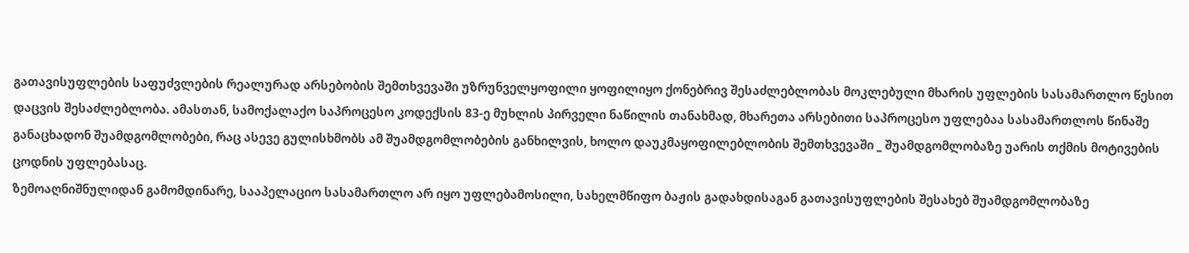გათავისუფლების საფუძვლების რეალურად არსებობის შემთხვევაში უზრუნველყოფილი ყოფილიყო ქონებრივ შესაძლებლობას მოკლებული მხარის უფლების სასამართლო წესით დაცვის შესაძლებლობა. ამასთან, სამოქალაქო საპროცესო კოდექსის 83-ე მუხლის პირველი ნაწილის თანახმად, მხარეთა არსებითი საპროცესო უფლებაა სასამართლოს წინაშე განაცხადონ შუამდგომლობები, რაც ასევე გულისხმობს ამ შუამდგომლობების განხილვის, ხოლო დაუკმაყოფილებლობის შემთხვევაში _ შუამდგომლობაზე უარის თქმის მოტივების ცოდნის უფლებასაც.
ზემოაღნიშნულიდან გამომდინარე, სააპელაციო სასამართლო არ იყო უფლებამოსილი, სახელმწიფო ბაჟის გადახდისაგან გათავისუფლების შესახებ შუამდგომლობაზე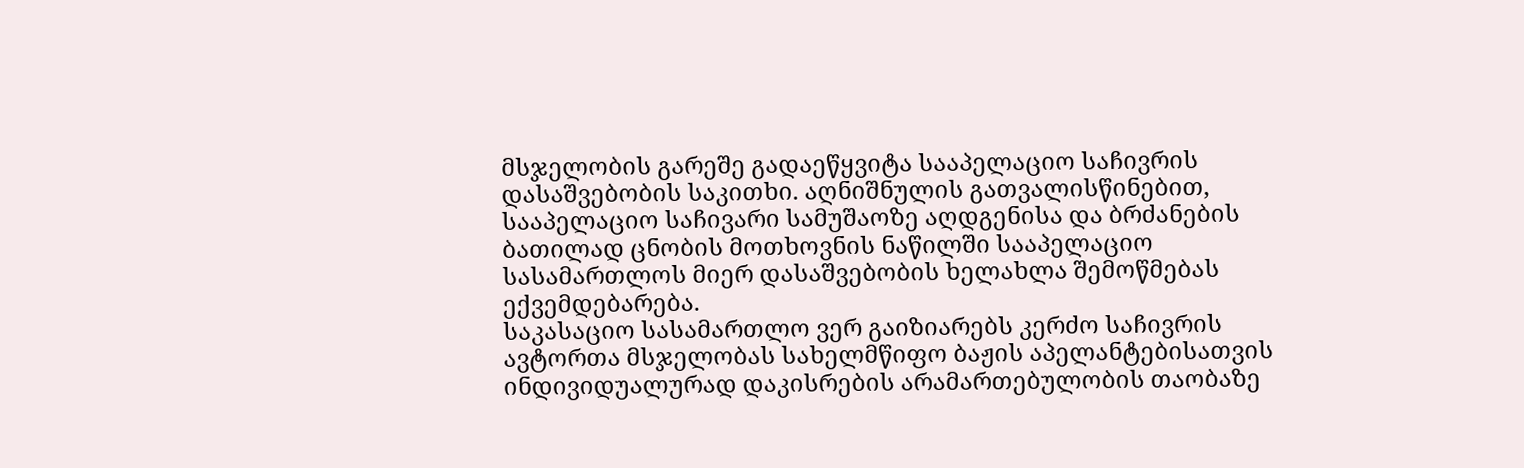მსჯელობის გარეშე გადაეწყვიტა სააპელაციო საჩივრის დასაშვებობის საკითხი. აღნიშნულის გათვალისწინებით, სააპელაციო საჩივარი სამუშაოზე აღდგენისა და ბრძანების ბათილად ცნობის მოთხოვნის ნაწილში სააპელაციო სასამართლოს მიერ დასაშვებობის ხელახლა შემოწმებას ექვემდებარება.
საკასაციო სასამართლო ვერ გაიზიარებს კერძო საჩივრის ავტორთა მსჯელობას სახელმწიფო ბაჟის აპელანტებისათვის ინდივიდუალურად დაკისრების არამართებულობის თაობაზე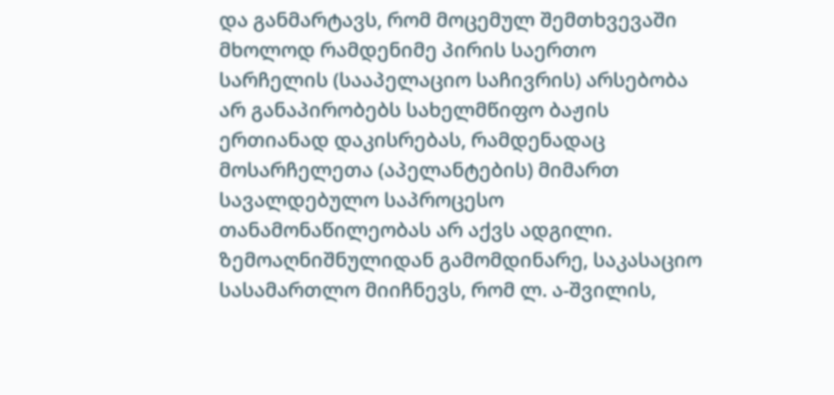და განმარტავს, რომ მოცემულ შემთხვევაში მხოლოდ რამდენიმე პირის საერთო სარჩელის (სააპელაციო საჩივრის) არსებობა არ განაპირობებს სახელმწიფო ბაჟის ერთიანად დაკისრებას, რამდენადაც მოსარჩელეთა (აპელანტების) მიმართ სავალდებულო საპროცესო თანამონაწილეობას არ აქვს ადგილი.
ზემოაღნიშნულიდან გამომდინარე, საკასაციო სასამართლო მიიჩნევს, რომ ლ. ა-შვილის,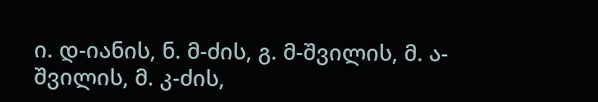ი. დ-იანის, ნ. მ-ძის, გ. მ-შვილის, მ. ა-შვილის, მ. კ-ძის,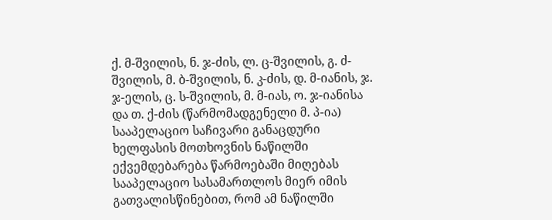ქ. მ-შვილის, ნ. ჯ-ძის, ლ. ც-შვილის, გ. ძ-შვილის, მ. ბ-შვილის, ნ. კ-ძის, დ. მ-იანის, ჯ. ჯ-ელის, ც. ს-შვილის, მ. მ-იას, ო. ჯ-იანისა და თ. ქ-ძის (წარმომადგენელი მ. პ-ია) სააპელაციო საჩივარი განაცდური ხელფასის მოთხოვნის ნაწილში ექვემდებარება წარმოებაში მიღებას სააპელაციო სასამართლოს მიერ იმის გათვალისწინებით, რომ ამ ნაწილში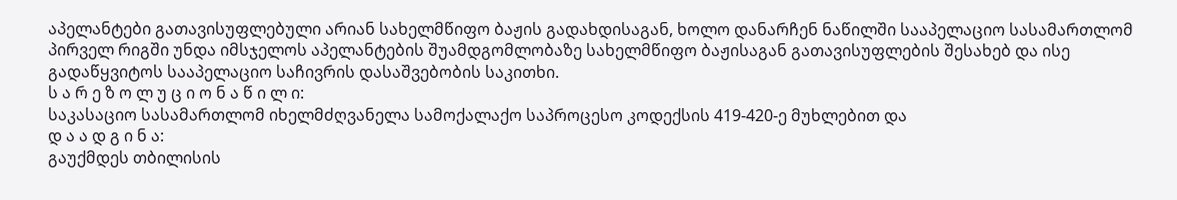აპელანტები გათავისუფლებული არიან სახელმწიფო ბაჟის გადახდისაგან, ხოლო დანარჩენ ნაწილში სააპელაციო სასამართლომ პირველ რიგში უნდა იმსჯელოს აპელანტების შუამდგომლობაზე სახელმწიფო ბაჟისაგან გათავისუფლების შესახებ და ისე გადაწყვიტოს სააპელაციო საჩივრის დასაშვებობის საკითხი.
ს ა რ ე ზ ო ლ უ ც ი ო ნ ა წ ი ლ ი:
საკასაციო სასამართლომ იხელმძღვანელა სამოქალაქო საპროცესო კოდექსის 419-420-ე მუხლებით და
დ ა ა დ გ ი ნ ა:
გაუქმდეს თბილისის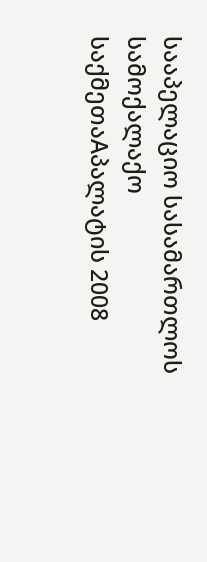სააპელაციო სასამართლოს სამოქალაქო საქმეთაAპალატის 2008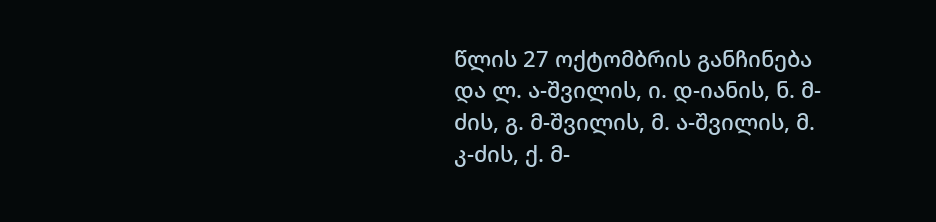წლის 27 ოქტომბრის განჩინება და ლ. ა-შვილის, ი. დ-იანის, ნ. მ-ძის, გ. მ-შვილის, მ. ა-შვილის, მ. კ-ძის, ქ. მ-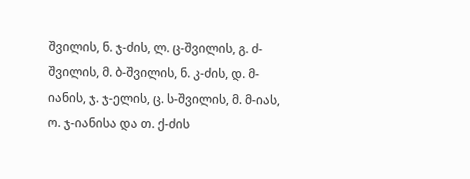შვილის, ნ. ჯ-ძის, ლ. ც-შვილის, გ. ძ-შვილის, მ. ბ-შვილის, ნ. კ-ძის, დ. მ-იანის, ჯ. ჯ-ელის, ც. ს-შვილის, მ. მ-იას, ო. ჯ-იანისა და თ. ქ-ძის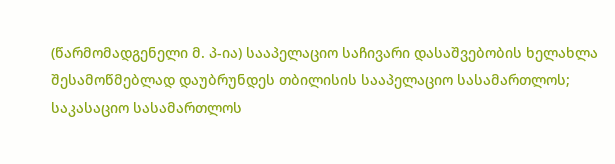(წარმომადგენელი მ. პ-ია) სააპელაციო საჩივარი დასაშვებობის ხელახლა შესამოწმებლად დაუბრუნდეს თბილისის სააპელაციო სასამართლოს;
საკასაციო სასამართლოს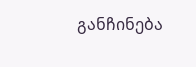განჩინება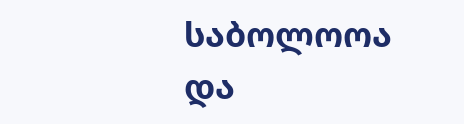საბოლოოა და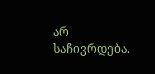არ საჩივრდება.